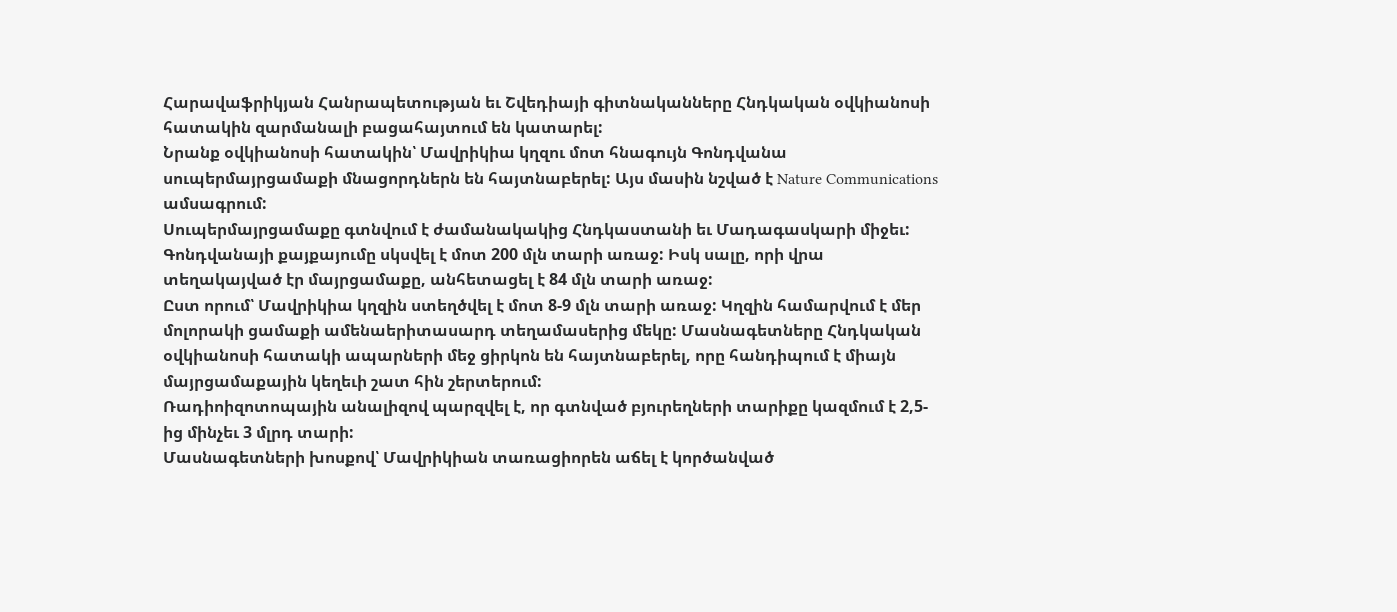Հարավաֆրիկյան Հանրապետության եւ Շվեդիայի գիտնականները Հնդկական օվկիանոսի հատակին զարմանալի բացահայտում են կատարել:
Նրանք օվկիանոսի հատակին՝ Մավրիկիա կղզու մոտ հնագույն Գոնդվանա սուպերմայրցամաքի մնացորդներն են հայտնաբերել: Այս մասին նշված է Nature Communications ամսագրում:
Սուպերմայրցամաքը գտնվում է ժամանակակից Հնդկաստանի եւ Մադագասկարի միջեւ: Գոնդվանայի քայքայումը սկսվել է մոտ 200 մլն տարի առաջ: Իսկ սալը, որի վրա տեղակայված էր մայրցամաքը, անհետացել է 84 մլն տարի առաջ:
Ըստ որում՝ Մավրիկիա կղզին ստեղծվել է մոտ 8-9 մլն տարի առաջ: Կղզին համարվում է մեր մոլորակի ցամաքի ամենաերիտասարդ տեղամասերից մեկը: Մասնագետները Հնդկական օվկիանոսի հատակի ապարների մեջ ցիրկոն են հայտնաբերել, որը հանդիպում է միայն մայրցամաքային կեղեւի շատ հին շերտերում:
Ռադիոիզոտոպային անալիզով պարզվել է, որ գտնված բյուրեղների տարիքը կազմում է 2,5-ից մինչեւ 3 մլրդ տարի:
Մասնագետների խոսքով՝ Մավրիկիան տառացիորեն աճել է կործանված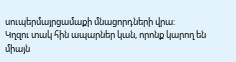սուպերմայրցամաքի մնացորդների վրա:
Կղզու տակ հին ապարներ կան, որոնք կարող են միայն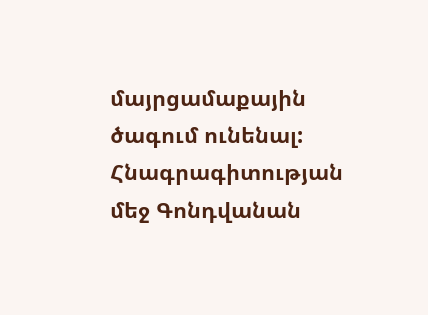մայրցամաքային ծագում ունենալ:
Հնագրագիտության մեջ Գոնդվանան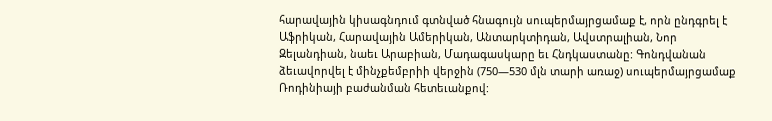հարավային կիսագնդում գտնված հնագույն սուպերմայրցամաք է, որն ընդգրել է Աֆրիկան, Հարավային Ամերիկան, Անտարկտիդան, Ավստրալիան, Նոր Զելանդիան, նաեւ Արաբիան, Մադագասկարը եւ Հնդկաստանը: Գոնդվանան ձեւավորվել է մինչքեմբրիի վերջին (750—530 մլն տարի առաջ) սուպերմայրցամաք Ռոդինիայի բաժանման հետեւանքով: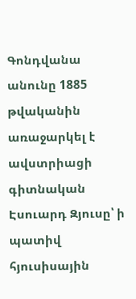Գոնդվանա անունը 1885 թվականին առաջարկել է ավստրիացի գիտնական Էսուարդ Զյուսը՝ ի պատիվ հյուսիսային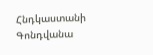Հնդկաստանի Գոնդվանա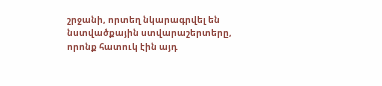շրջանի, որտեղ նկարագրվել են նստվածքային ստվարաշերտերը, որոնք հատուկ էին այդ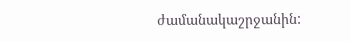ժամանակաշրջանին: